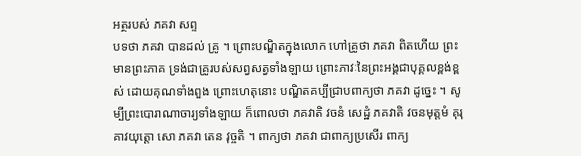អត្ថរបស់ ភគវា សព្ទ
បទថា ភគវា បានដល់ គ្រូ ។ ព្រោះបណ្ឌិតក្នុងលោក ហៅគ្រូថា ភគវា ពិតហើយ ព្រះមានព្រះភាគ ទ្រង់ជាគ្រូរបស់សព្វសត្វទាំងឡាយ ព្រោះភាវៈនៃព្រះអង្គជាបុគ្គលខ្ពង់ខ្ពស់ ដោយគុណទាំងពួង ព្រោះហេតុនោះ បណ្ឌិតគប្បីជ្រាបពាក្យថា ភគវា ដូច្នេះ ។ សូម្បីព្រះបោរាណាចារ្យទាំងឡាយ ក៏ពោលថា ភគវាតិ វចនំ សេដ្ឋំ ភគវាតិ វចនមុត្តមំ គុរុគាវយុត្តោ សោ ភគវា តេន វុច្ចតិ ។ ពាក្យថា ភគវា ជាពាក្យប្រសើរ ពាក្យ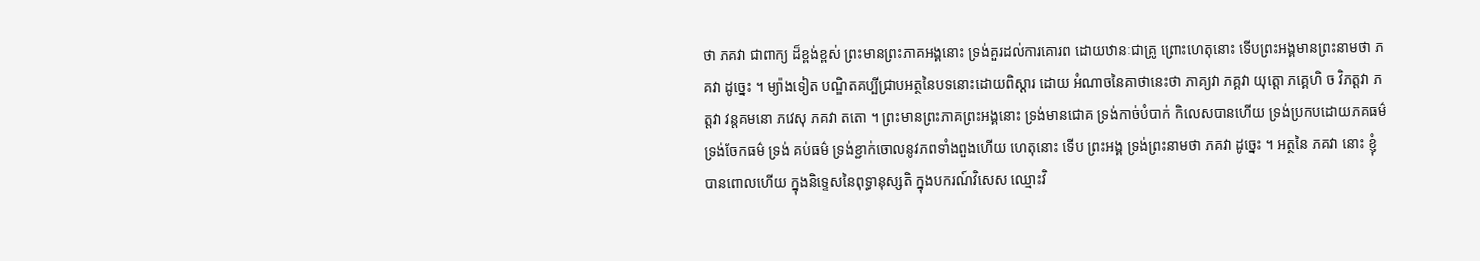ថា ភគវា ជាពាក្យ ដ៏ខ្ពង់ខ្ពស់ ព្រះមានព្រះភាគអង្គនោះ ទ្រង់គួរដល់ការគោរព ដោយឋានៈជាគ្រូ ព្រោះហេតុនោះ ទើបព្រះអង្គមានព្រះនាមថា ភគវា ដូច្នេះ ។ ម្យ៉ាងទៀត បណ្ឌិតគប្បីជ្រាបអត្ថនៃបទនោះដោយពិស្តារ ដោយ អំណាចនៃគាថានេះថា ភាគ្យវា ភគ្គវា យុត្តោ ភគ្គេហិ ច វិភត្តវា ភត្តវា វន្តគមនោ ភវេសុ ភគវា តតោ ។ ព្រះមានព្រះភាគព្រះអង្គនោះ ទ្រង់មានជោគ ទ្រង់កាច់បំបាក់ កិលេសបានហើយ ទ្រង់ប្រកបដោយភគធម៌ ទ្រង់ចែកធម៌ ទ្រង់ គប់ធម៌ ទ្រង់ខ្ជាក់ចោលនូវភពទាំងពួងហើយ ហេតុនោះ ទើប ព្រះអង្គ ទ្រង់ព្រះនាមថា ភគវា ដូច្នេះ ។ អត្ថនៃ ភគវា នោះ ខ្ញុំបានពោលហើយ ក្នុងនិទ្ទេសនៃពុទ្ធានុស្សតិ ក្នុងបករណ៍វិសេស ឈ្មោះវិ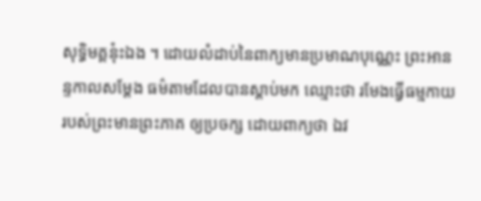សុទ្ធិមគ្គនុ៎ះឯង ។ ដោយលំដាប់នៃពាក្យមានប្រមាណបុណ្ណេះ ព្រះអានន្ទកាលសម្តែង ធម៌តាមដែលបានស្តាប់មក ឈ្មោះថា រមែងធ្វើធម្មកាយរបស់ព្រះមានព្រះភាគ ឲ្យប្រចក្ស ដោយពាក្យថា ឯវ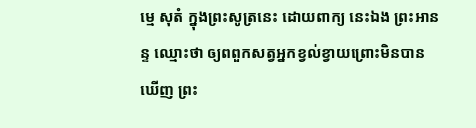ម្មេ សុតំ ក្នុងព្រះសូត្រនេះ ដោយពាក្យ នេះឯង ព្រះអានន្ទ ឈ្មោះថា ឲ្យពពួកសត្វអ្នកខ្វល់ខ្វាយព្រោះមិនបានឃើញ ព្រះ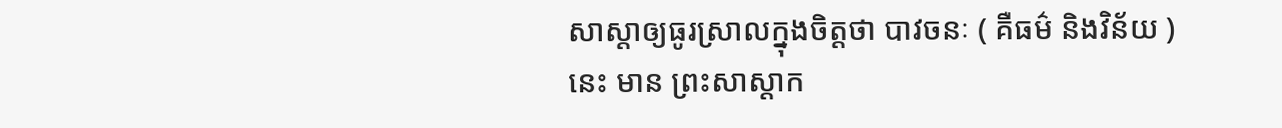សាស្តាឲ្យធូរស្រាលក្នុងចិត្តថា បាវចនៈ ( គឺធម៌ និងវិន័យ ) នេះ មាន ព្រះសាស្តាក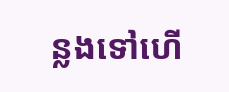ន្លងទៅហើ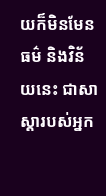យក៏មិនមែន ធម៌ និងវិន័យនេះ ជាសាស្តារបស់អ្នក